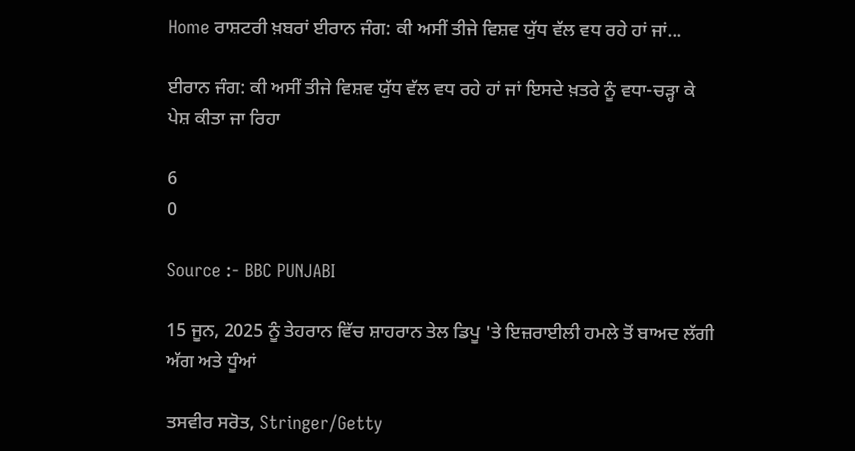Home ਰਾਸ਼ਟਰੀ ਖ਼ਬਰਾਂ ਈਰਾਨ ਜੰਗ: ਕੀ ਅਸੀਂ ਤੀਜੇ ਵਿਸ਼ਵ ਯੁੱਧ ਵੱਲ ਵਧ ਰਹੇ ਹਾਂ ਜਾਂ...

ਈਰਾਨ ਜੰਗ: ਕੀ ਅਸੀਂ ਤੀਜੇ ਵਿਸ਼ਵ ਯੁੱਧ ਵੱਲ ਵਧ ਰਹੇ ਹਾਂ ਜਾਂ ਇਸਦੇ ਖ਼ਤਰੇ ਨੂੰ ਵਧਾ-ਚੜ੍ਹਾ ਕੇ ਪੇਸ਼ ਕੀਤਾ ਜਾ ਰਿਹਾ

6
0

Source :- BBC PUNJABI

15 ਜੂਨ, 2025 ਨੂੰ ਤੇਹਰਾਨ ਵਿੱਚ ਸ਼ਾਹਰਾਨ ਤੇਲ ਡਿਪੂ 'ਤੇ ਇਜ਼ਰਾਈਲੀ ਹਮਲੇ ਤੋਂ ਬਾਅਦ ਲੱਗੀ ਅੱਗ ਅਤੇ ਧੂੰਆਂ

ਤਸਵੀਰ ਸਰੋਤ, Stringer/Getty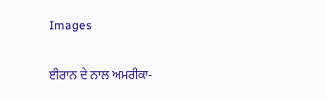Images

ਈਰਾਨ ਦੇ ਨਾਲ ਅਮਰੀਕਾ-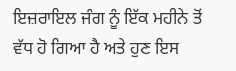ਇਜ਼ਰਾਇਲ ਜੰਗ ਨੂੰ ਇੱਕ ਮਹੀਨੇ ਤੋਂ ਵੱਧ ਹੋ ਗਿਆ ਹੈ ਅਤੇ ਹੁਣ ਇਸ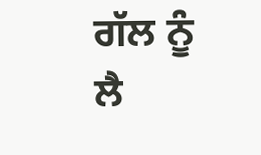ਗੱਲ ਨੂੰ ਲੈ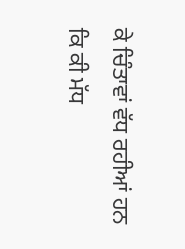ਕੇ ਚਿੰਤਾਵਾਂ ਵੱਧ ਰਹੀਆਂ ਹਨ ਕਿ ਕੀ ਮੱਧ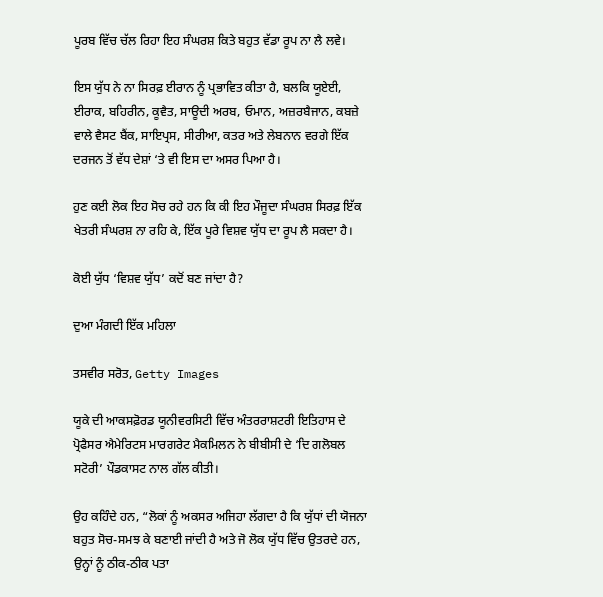ਪੂਰਬ ਵਿੱਚ ਚੱਲ ਰਿਹਾ ਇਹ ਸੰਘਰਸ਼ ਕਿਤੇ ਬਹੁਤ ਵੱਡਾ ਰੂਪ ਨਾ ਲੈ ਲਵੇ।

ਇਸ ਯੁੱਧ ਨੇ ਨਾ ਸਿਰਫ਼ ਈਰਾਨ ਨੂੰ ਪ੍ਰਭਾਵਿਤ ਕੀਤਾ ਹੈ, ਬਲਕਿ ਯੂਏਈ, ਈਰਾਕ, ਬਹਿਰੀਨ, ਕੂਵੈਤ, ਸਾਊਦੀ ਅਰਬ, ਓਮਾਨ, ਅਜ਼ਰਬੈਜਾਨ, ਕਬਜ਼ੇ ਵਾਲੇ ਵੈਸਟ ਬੈਂਕ, ਸਾਇਪ੍ਰਸ, ਸੀਰੀਆ, ਕਤਰ ਅਤੇ ਲੇਬਨਾਨ ਵਰਗੇ ਇੱਕ ਦਰਜਨ ਤੋਂ ਵੱਧ ਦੇਸ਼ਾਂ ‘ਤੇ ਵੀ ਇਸ ਦਾ ਅਸਰ ਪਿਆ ਹੈ।

ਹੁਣ ਕਈ ਲੋਕ ਇਹ ਸੋਚ ਰਹੇ ਹਨ ਕਿ ਕੀ ਇਹ ਮੌਜੂਦਾ ਸੰਘਰਸ਼ ਸਿਰਫ਼ ਇੱਕ ਖੇਤਰੀ ਸੰਘਰਸ਼ ਨਾ ਰਹਿ ਕੇ, ਇੱਕ ਪੂਰੇ ਵਿਸ਼ਵ ਯੁੱਧ ਦਾ ਰੂਪ ਲੈ ਸਕਦਾ ਹੈ।

ਕੋਈ ਯੁੱਧ ‘ਵਿਸ਼ਵ ਯੁੱਧ’ ਕਦੋਂ ਬਣ ਜਾਂਦਾ ਹੈ?

ਦੁਆ ਮੰਗਦੀ ਇੱਕ ਮਹਿਲਾ

ਤਸਵੀਰ ਸਰੋਤ, Getty Images

ਯੂਕੇ ਦੀ ਆਕਸਫ਼ੋਰਡ ਯੂਨੀਵਰਸਿਟੀ ਵਿੱਚ ਅੰਤਰਰਾਸ਼ਟਰੀ ਇਤਿਹਾਸ ਦੇ ਪ੍ਰੋਫੈਸਰ ਐਮੇਰਿਟਸ ਮਾਰਗਰੇਟ ਮੈਕਮਿਲਨ ਨੇ ਬੀਬੀਸੀ ਦੇ ‘ਦਿ ਗਲੋਬਲ ਸਟੋਰੀ’ ਪੌਡਕਾਸਟ ਨਾਲ ਗੱਲ ਕੀਤੀ।

ਉਹ ਕਹਿੰਦੇ ਹਨ, “ਲੋਕਾਂ ਨੂੰ ਅਕਸਰ ਅਜਿਹਾ ਲੱਗਦਾ ਹੈ ਕਿ ਯੁੱਧਾਂ ਦੀ ਯੋਜਨਾ ਬਹੁਤ ਸੋਚ-ਸਮਝ ਕੇ ਬਣਾਈ ਜਾਂਦੀ ਹੈ ਅਤੇ ਜੋ ਲੋਕ ਯੁੱਧ ਵਿੱਚ ਉਤਰਦੇ ਹਨ, ਉਨ੍ਹਾਂ ਨੂੰ ਠੀਕ-ਠੀਕ ਪਤਾ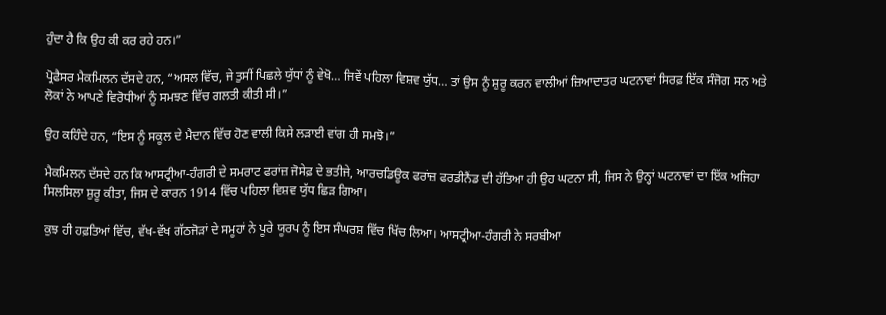ਹੁੰਦਾ ਹੈ ਕਿ ਉਹ ਕੀ ਕਰ ਰਹੇ ਹਨ।”

ਪ੍ਰੋਫੈਸਰ ਮੈਕਮਿਲਨ ਦੱਸਦੇ ਹਨ, “ਅਸਲ ਵਿੱਚ, ਜੇ ਤੁਸੀਂ ਪਿਛਲੇ ਯੁੱਧਾਂ ਨੂੰ ਵੇਖੋ… ਜਿਵੇਂ ਪਹਿਲਾ ਵਿਸ਼ਵ ਯੁੱਧ… ਤਾਂ ਉਸ ਨੂੰ ਸ਼ੁਰੂ ਕਰਨ ਵਾਲੀਆਂ ਜ਼ਿਆਦਾਤਰ ਘਟਨਾਵਾਂ ਸਿਰਫ਼ ਇੱਕ ਸੰਜੋਗ ਸਨ ਅਤੇ ਲੋਕਾਂ ਨੇ ਆਪਣੇ ਵਿਰੋਧੀਆਂ ਨੂੰ ਸਮਝਣ ਵਿੱਚ ਗਲਤੀ ਕੀਤੀ ਸੀ।”

ਉਹ ਕਹਿੰਦੇ ਹਨ, “ਇਸ ਨੂੰ ਸਕੂਲ ਦੇ ਮੈਦਾਨ ਵਿੱਚ ਹੋਣ ਵਾਲੀ ਕਿਸੇ ਲੜਾਈ ਵਾਂਗ ਹੀ ਸਮਝੋ।”

ਮੈਕਮਿਲਨ ਦੱਸਦੇ ਹਨ ਕਿ ਆਸਟ੍ਰੀਆ-ਹੰਗਰੀ ਦੇ ਸਮਰਾਟ ਫਰਾਂਜ਼ ਜੋਸੇਫ਼ ਦੇ ਭਤੀਜੇ, ਆਰਚਡਿਊਕ ਫਰਾਂਜ਼ ਫਰਡੀਨੈਂਡ ਦੀ ਹੱਤਿਆ ਹੀ ਉਹ ਘਟਨਾ ਸੀ, ਜਿਸ ਨੇ ਉਨ੍ਹਾਂ ਘਟਨਾਵਾਂ ਦਾ ਇੱਕ ਅਜਿਹਾ ਸਿਲਸਿਲਾ ਸ਼ੁਰੂ ਕੀਤਾ, ਜਿਸ ਦੇ ਕਾਰਨ 1914 ਵਿੱਚ ਪਹਿਲਾ ਵਿਸ਼ਵ ਯੁੱਧ ਛਿੜ ਗਿਆ।

ਕੁਝ ਹੀ ਹਫ਼ਤਿਆਂ ਵਿੱਚ, ਵੱਖ-ਵੱਖ ਗੱਠਜੋੜਾਂ ਦੇ ਸਮੂਹਾਂ ਨੇ ਪੂਰੇ ਯੂਰਪ ਨੂੰ ਇਸ ਸੰਘਰਸ਼ ਵਿੱਚ ਖਿੱਚ ਲਿਆ। ਆਸਟ੍ਰੀਆ-ਹੰਗਰੀ ਨੇ ਸਰਬੀਆ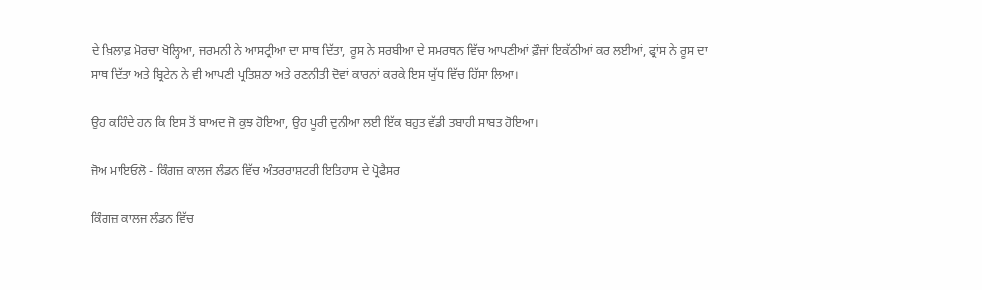ਦੇ ਖ਼ਿਲਾਫ਼ ਮੋਰਚਾ ਖੋਲ੍ਹਿਆ, ਜਰਮਨੀ ਨੇ ਆਸਟ੍ਰੀਆ ਦਾ ਸਾਥ ਦਿੱਤਾ, ਰੂਸ ਨੇ ਸਰਬੀਆ ਦੇ ਸਮਰਥਨ ਵਿੱਚ ਆਪਣੀਆਂ ਫ਼ੌਜਾਂ ਇਕੱਠੀਆਂ ਕਰ ਲਈਆਂ, ਫ੍ਰਾਂਸ ਨੇ ਰੂਸ ਦਾ ਸਾਥ ਦਿੱਤਾ ਅਤੇ ਬ੍ਰਿਟੇਨ ਨੇ ਵੀ ਆਪਣੀ ਪ੍ਰਤਿਸ਼ਠਾ ਅਤੇ ਰਣਨੀਤੀ ਦੋਵਾਂ ਕਾਰਨਾਂ ਕਰਕੇ ਇਸ ਯੁੱਧ ਵਿੱਚ ਹਿੱਸਾ ਲਿਆ।

ਉਹ ਕਹਿੰਦੇ ਹਨ ਕਿ ਇਸ ਤੋਂ ਬਾਅਦ ਜੋ ਕੁਝ ਹੋਇਆ, ਉਹ ਪੂਰੀ ਦੁਨੀਆ ਲਈ ਇੱਕ ਬਹੁਤ ਵੱਡੀ ਤਬਾਹੀ ਸਾਬਤ ਹੋਇਆ।

ਜੋਅ ਮਾਇਓਲੋ - ਕਿੰਗਜ਼ ਕਾਲਜ ਲੰਡਨ ਵਿੱਚ ਅੰਤਰਰਾਸ਼ਟਰੀ ਇਤਿਹਾਸ ਦੇ ਪ੍ਰੋਫੈਸਰ

ਕਿੰਗਜ਼ ਕਾਲਜ ਲੰਡਨ ਵਿੱਚ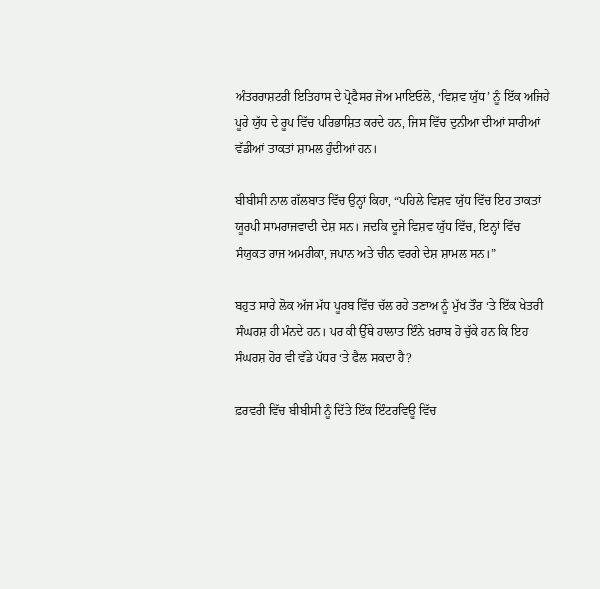ਅੰਤਰਰਾਸ਼ਟਰੀ ਇਤਿਹਾਸ ਦੇ ਪ੍ਰੋਫੈਸਰ ਜੋਅ ਮਾਇਓਲੋ, ‘ਵਿਸ਼ਵ ਯੁੱਧ’ ਨੂੰ ਇੱਕ ਅਜਿਹੇ ਪੂਰੇ ਯੁੱਧ ਦੇ ਰੂਪ ਵਿੱਚ ਪਰਿਭਾਸ਼ਿਤ ਕਰਦੇ ਹਨ, ਜਿਸ ਵਿੱਚ ਦੁਨੀਆ ਦੀਆਂ ਸਾਰੀਆਂ ਵੱਡੀਆਂ ਤਾਕਤਾਂ ਸ਼ਾਮਲ ਹੁੰਦੀਆਂ ਹਨ।

ਬੀਬੀਸੀ ਨਾਲ ਗੱਲਬਾਤ ਵਿੱਚ ਉਨ੍ਹਾਂ ਕਿਹਾ, “ਪਹਿਲੇ ਵਿਸ਼ਵ ਯੁੱਧ ਵਿੱਚ ਇਹ ਤਾਕਤਾਂ ਯੂਰਪੀ ਸਾਮਰਾਜਵਾਦੀ ਦੇਸ਼ ਸਨ। ਜਦਕਿ ਦੂਜੇ ਵਿਸ਼ਵ ਯੁੱਧ ਵਿੱਚ, ਇਨ੍ਹਾਂ ਵਿੱਚ ਸੰਯੁਕਤ ਰਾਜ ਅਮਰੀਕਾ, ਜਪਾਨ ਅਤੇ ਚੀਨ ਵਰਗੇ ਦੇਸ਼ ਸ਼ਾਮਲ ਸਨ।”

ਬਹੁਤ ਸਾਰੇ ਲੋਕ ਅੱਜ ਮੱਧ ਪੂਰਬ ਵਿੱਚ ਚੱਲ ਰਹੇ ਤਣਾਅ ਨੂੰ ਮੁੱਖ ਤੌਰ ‘ਤੇ ਇੱਕ ਖੇਤਰੀ ਸੰਘਰਸ਼ ਹੀ ਮੰਨਦੇ ਹਨ। ਪਰ ਕੀ ਉੱਥੇ ਹਾਲਾਤ ਇੰਨੇ ਖ਼ਰਾਬ ਹੋ ਚੁੱਕੇ ਹਨ ਕਿ ਇਹ ਸੰਘਰਸ਼ ਹੋਰ ਵੀ ਵੱਡੇ ਪੱਧਰ ‘ਤੇ ਫੈਲ ਸਕਦਾ ਹੈ?

ਫ਼ਰਵਰੀ ਵਿੱਚ ਬੀਬੀਸੀ ਨੂੰ ਦਿੱਤੇ ਇੱਕ ਇੰਟਰਵਿਊ ਵਿੱਚ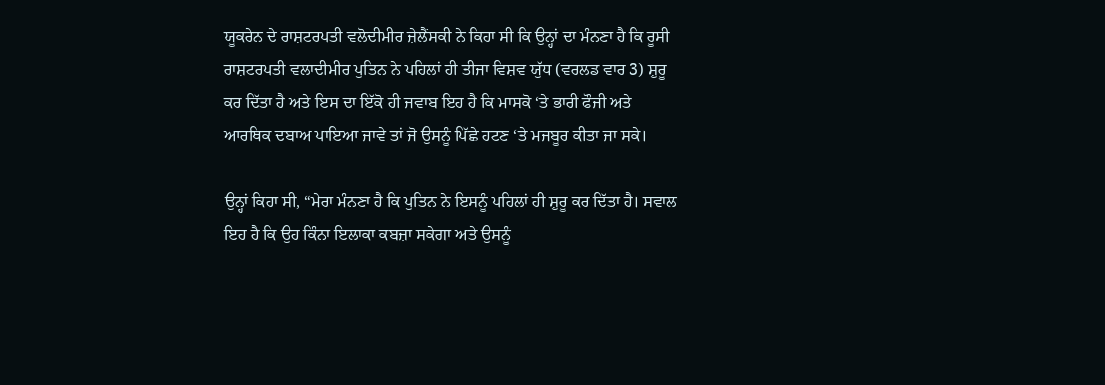ਯੂਕਰੇਨ ਦੇ ਰਾਸ਼ਟਰਪਤੀ ਵਲੋਦੀਮੀਰ ਜ਼ੇਲੈਂਸਕੀ ਨੇ ਕਿਹਾ ਸੀ ਕਿ ਉਨ੍ਹਾਂ ਦਾ ਮੰਨਣਾ ਹੈ ਕਿ ਰੂਸੀ ਰਾਸ਼ਟਰਪਤੀ ਵਲਾਦੀਮੀਰ ਪੁਤਿਨ ਨੇ ਪਹਿਲਾਂ ਹੀ ਤੀਜਾ ਵਿਸ਼ਵ ਯੁੱਧ (ਵਰਲਡ ਵਾਰ 3) ਸ਼ੁਰੂ ਕਰ ਦਿੱਤਾ ਹੈ ਅਤੇ ਇਸ ਦਾ ਇੱਕੋ ਹੀ ਜਵਾਬ ਇਹ ਹੈ ਕਿ ਮਾਸਕੋ ‘ਤੇ ਭਾਰੀ ਫੌਜੀ ਅਤੇ ਆਰਥਿਕ ਦਬਾਅ ਪਾਇਆ ਜਾਵੇ ਤਾਂ ਜੋ ਉਸਨੂੰ ਪਿੱਛੇ ਹਟਣ ‘ਤੇ ਮਜਬੂਰ ਕੀਤਾ ਜਾ ਸਕੇ।

ਉਨ੍ਹਾਂ ਕਿਹਾ ਸੀ, “ਮੇਰਾ ਮੰਨਣਾ ਹੈ ਕਿ ਪੁਤਿਨ ਨੇ ਇਸਨੂੰ ਪਹਿਲਾਂ ਹੀ ਸ਼ੁਰੂ ਕਰ ਦਿੱਤਾ ਹੈ। ਸਵਾਲ ਇਹ ਹੈ ਕਿ ਉਹ ਕਿੰਨਾ ਇਲਾਕਾ ਕਬਜ਼ਾ ਸਕੇਗਾ ਅਤੇ ਉਸਨੂੰ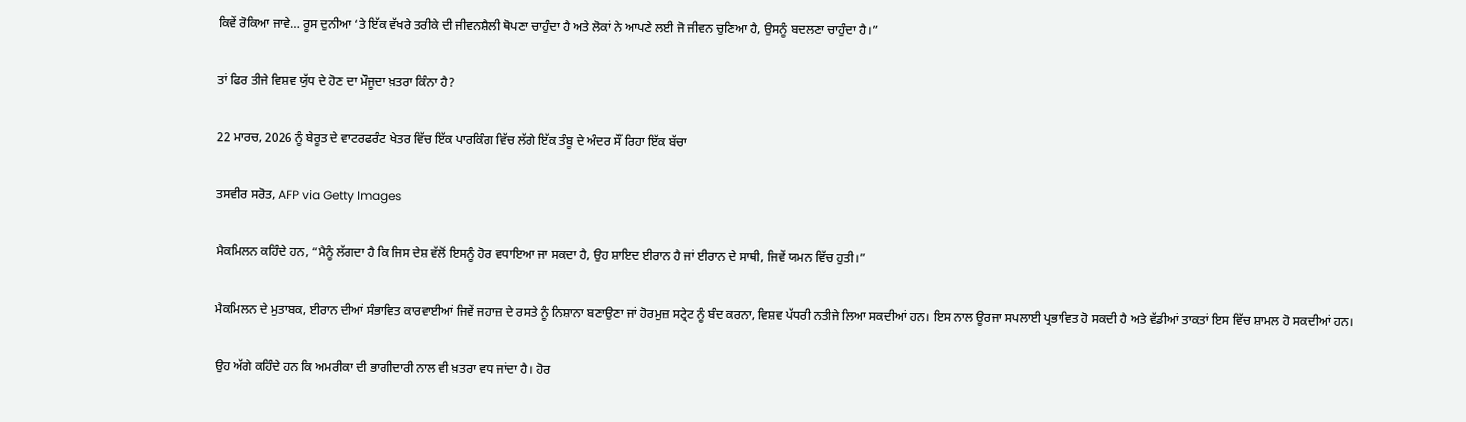ਕਿਵੇਂ ਰੋਕਿਆ ਜਾਵੇ… ਰੂਸ ਦੁਨੀਆ ‘ਤੇ ਇੱਕ ਵੱਖਰੇ ਤਰੀਕੇ ਦੀ ਜੀਵਨਸ਼ੈਲੀ ਥੋਪਣਾ ਚਾਹੁੰਦਾ ਹੈ ਅਤੇ ਲੋਕਾਂ ਨੇ ਆਪਣੇ ਲਈ ਜੋ ਜੀਵਨ ਚੁਣਿਆ ਹੈ, ਉਸਨੂੰ ਬਦਲਣਾ ਚਾਹੁੰਦਾ ਹੈ।”

ਤਾਂ ਫਿਰ ਤੀਜੇ ਵਿਸ਼ਵ ਯੁੱਧ ਦੇ ਹੋਣ ਦਾ ਮੌਜੂਦਾ ਖ਼ਤਰਾ ਕਿੰਨਾ ਹੈ?

22 ਮਾਰਚ, 2026 ਨੂੰ ਬੇਰੂਤ ਦੇ ਵਾਟਰਫਰੰਟ ਖੇਤਰ ਵਿੱਚ ਇੱਕ ਪਾਰਕਿੰਗ ਵਿੱਚ ਲੱਗੇ ਇੱਕ ਤੰਬੂ ਦੇ ਅੰਦਰ ਸੌਂ ਰਿਹਾ ਇੱਕ ਬੱਚਾ

ਤਸਵੀਰ ਸਰੋਤ, AFP via Getty Images

ਮੈਕਮਿਲਨ ਕਹਿੰਦੇ ਹਨ, “ਮੈਨੂੰ ਲੱਗਦਾ ਹੈ ਕਿ ਜਿਸ ਦੇਸ਼ ਵੱਲੋਂ ਇਸਨੂੰ ਹੋਰ ਵਧਾਇਆ ਜਾ ਸਕਦਾ ਹੈ, ਉਹ ਸ਼ਾਇਦ ਈਰਾਨ ਹੈ ਜਾਂ ਈਰਾਨ ਦੇ ਸਾਥੀ, ਜਿਵੇਂ ਯਮਨ ਵਿੱਚ ਹੁਤੀ।”

ਮੈਕਮਿਲਨ ਦੇ ਮੁਤਾਬਕ, ਈਰਾਨ ਦੀਆਂ ਸੰਭਾਵਿਤ ਕਾਰਵਾਈਆਂ ਜਿਵੇਂ ਜਹਾਜ਼ ਦੇ ਰਸਤੇ ਨੂੰ ਨਿਸ਼ਾਨਾ ਬਣਾਉਣਾ ਜਾਂ ਹੋਰਮੁਜ਼ ਸਟ੍ਰੇਟ ਨੂੰ ਬੰਦ ਕਰਨਾ, ਵਿਸ਼ਵ ਪੱਧਰੀ ਨਤੀਜੇ ਲਿਆ ਸਕਦੀਆਂ ਹਨ। ਇਸ ਨਾਲ ਊਰਜਾ ਸਪਲਾਈ ਪ੍ਰਭਾਵਿਤ ਹੋ ਸਕਦੀ ਹੈ ਅਤੇ ਵੱਡੀਆਂ ਤਾਕਤਾਂ ਇਸ ਵਿੱਚ ਸ਼ਾਮਲ ਹੋ ਸਕਦੀਆਂ ਹਨ।

ਉਹ ਅੱਗੇ ਕਹਿੰਦੇ ਹਨ ਕਿ ਅਮਰੀਕਾ ਦੀ ਭਾਗੀਦਾਰੀ ਨਾਲ ਵੀ ਖ਼ਤਰਾ ਵਧ ਜਾਂਦਾ ਹੈ। ਹੋਰ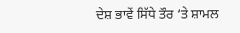ਦੇਸ਼ ਭਾਵੇਂ ਸਿੱਧੇ ਤੌਰ ‘ਤੇ ਸ਼ਾਮਲ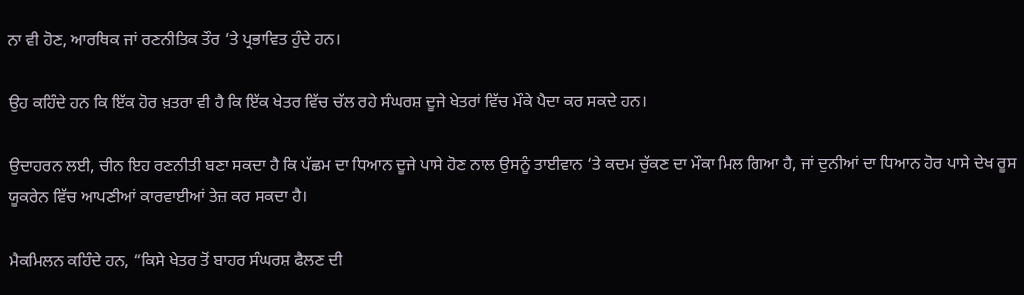ਨਾ ਵੀ ਹੋਣ, ਆਰਥਿਕ ਜਾਂ ਰਣਨੀਤਿਕ ਤੌਰ ‘ਤੇ ਪ੍ਰਭਾਵਿਤ ਹੁੰਦੇ ਹਨ।

ਉਹ ਕਹਿੰਦੇ ਹਨ ਕਿ ਇੱਕ ਹੋਰ ਖ਼ਤਰਾ ਵੀ ਹੈ ਕਿ ਇੱਕ ਖੇਤਰ ਵਿੱਚ ਚੱਲ ਰਹੇ ਸੰਘਰਸ਼ ਦੂਜੇ ਖੇਤਰਾਂ ਵਿੱਚ ਮੌਕੇ ਪੈਦਾ ਕਰ ਸਕਦੇ ਹਨ।

ਉਦਾਹਰਨ ਲਈ, ਚੀਨ ਇਹ ਰਣਨੀਤੀ ਬਣਾ ਸਕਦਾ ਹੈ ਕਿ ਪੱਛਮ ਦਾ ਧਿਆਨ ਦੂਜੇ ਪਾਸੇ ਹੋਣ ਨਾਲ ਉਸਨੂੰ ਤਾਈਵਾਨ ‘ਤੇ ਕਦਮ ਚੁੱਕਣ ਦਾ ਮੌਕਾ ਮਿਲ ਗਿਆ ਹੈ, ਜਾਂ ਦੁਨੀਆਂ ਦਾ ਧਿਆਨ ਹੋਰ ਪਾਸੇ ਦੇਖ ਰੂਸ ਯੂਕਰੇਨ ਵਿੱਚ ਆਪਣੀਆਂ ਕਾਰਵਾਈਆਂ ਤੇਜ਼ ਕਰ ਸਕਦਾ ਹੈ।

ਮੈਕਮਿਲਨ ਕਹਿੰਦੇ ਹਨ, “ਕਿਸੇ ਖੇਤਰ ਤੋਂ ਬਾਹਰ ਸੰਘਰਸ਼ ਫੈਲਣ ਦੀ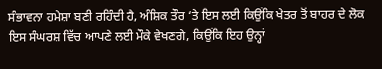ਸੰਭਾਵਨਾ ਹਮੇਸ਼ਾ ਬਣੀ ਰਹਿੰਦੀ ਹੈ, ਅੰਸ਼ਿਕ ਤੌਰ ‘ਤੇ ਇਸ ਲਈ ਕਿਉਂਕਿ ਖੇਤਰ ਤੋਂ ਬਾਹਰ ਦੇ ਲੋਕ ਇਸ ਸੰਘਰਸ਼ ਵਿੱਚ ਆਪਣੇ ਲਈ ਮੌਕੇ ਵੇਖਣਗੇ, ਕਿਉਂਕਿ ਇਹ ਉਨ੍ਹਾਂ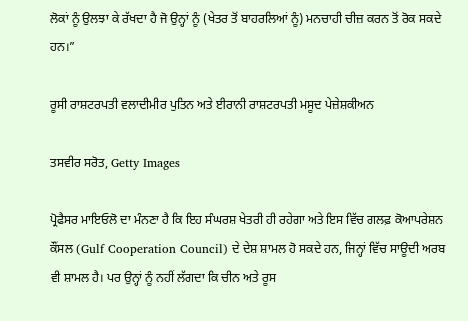ਲੋਕਾਂ ਨੂੰ ਉਲਝਾ ਕੇ ਰੱਖਦਾ ਹੈ ਜੋ ਉਨ੍ਹਾਂ ਨੂੰ (ਖੇਤਰ ਤੋਂ ਬਾਹਰਲਿਆਂ ਨੂੰ) ਮਨਚਾਹੀ ਚੀਜ਼ ਕਰਨ ਤੋਂ ਰੋਕ ਸਕਦੇ ਹਨ।”

ਰੂਸੀ ਰਾਸ਼ਟਰਪਤੀ ਵਲਾਦੀਮੀਰ ਪੁਤਿਨ ਅਤੇ ਈਰਾਨੀ ਰਾਸ਼ਟਰਪਤੀ ਮਸੂਦ ਪੇਜ਼ੇਸ਼ਕੀਅਨ

ਤਸਵੀਰ ਸਰੋਤ, Getty Images

ਪ੍ਰੋਫੈਸਰ ਮਾਇਓਲੋ ਦਾ ਮੰਨਣਾ ਹੈ ਕਿ ਇਹ ਸੰਘਰਸ਼ ਖੇਤਰੀ ਹੀ ਰਹੇਗਾ ਅਤੇ ਇਸ ਵਿੱਚ ਗਲਫ਼ ਕੋਆਪਰੇਸ਼ਨ ਕੌਂਸਲ (Gulf Cooperation Council) ਦੇ ਦੇਸ਼ ਸ਼ਾਮਲ ਹੋ ਸਕਦੇ ਹਨ, ਜਿਨ੍ਹਾਂ ਵਿੱਚ ਸਾਊਦੀ ਅਰਬ ਵੀ ਸ਼ਾਮਲ ਹੈ। ਪਰ ਉਨ੍ਹਾਂ ਨੂੰ ਨਹੀਂ ਲੱਗਦਾ ਕਿ ਚੀਨ ਅਤੇ ਰੂਸ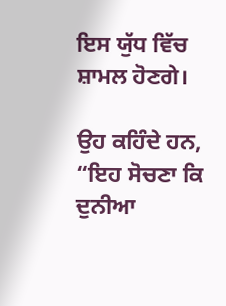ਇਸ ਯੁੱਧ ਵਿੱਚ ਸ਼ਾਮਲ ਹੋਣਗੇ।

ਉਹ ਕਹਿੰਦੇ ਹਨ, “ਇਹ ਸੋਚਣਾ ਕਿ ਦੁਨੀਆ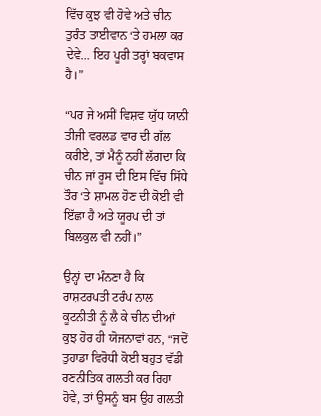ਵਿੱਚ ਕੁਝ ਵੀ ਹੋਵੇ ਅਤੇ ਚੀਨ ਤੁਰੰਤ ਤਾਈਵਾਨ ‘ਤੇ ਹਮਲਾ ਕਰ ਦੇਵੇ… ਇਹ ਪੂਰੀ ਤਰ੍ਹਾਂ ਬਕਵਾਸ ਹੈ।”

“ਪਰ ਜੇ ਅਸੀਂ ਵਿਸ਼ਵ ਯੁੱਧ ਯਾਨੀ ਤੀਜੀ ਵਰਲਡ ਵਾਰ ਦੀ ਗੱਲ ਕਰੀਏ, ਤਾਂ ਮੈਨੂੰ ਨਹੀਂ ਲੱਗਦਾ ਕਿ ਚੀਨ ਜਾਂ ਰੂਸ ਦੀ ਇਸ ਵਿੱਚ ਸਿੱਧੇ ਤੌਰ ‘ਤੇ ਸ਼ਾਮਲ ਹੋਣ ਦੀ ਕੋਈ ਵੀ ਇੱਛਾ ਹੈ ਅਤੇ ਯੂਰਪ ਦੀ ਤਾਂ ਬਿਲਕੁਲ ਵੀ ਨਹੀਂ।”

ਉਨ੍ਹਾਂ ਦਾ ਮੰਨਣਾ ਹੈ ਕਿ ਰਾਸ਼ਟਰਪਤੀ ਟਰੰਪ ਨਾਲ ਕੂਟਨੀਤੀ ਨੂੰ ਲੈ ਕੇ ਚੀਨ ਦੀਆਂ ਕੁਝ ਹੋਰ ਹੀ ਯੋਜਨਾਵਾਂ ਹਨ, “ਜਦੋਂ ਤੁਹਾਡਾ ਵਿਰੋਧੀ ਕੋਈ ਬਹੁਤ ਵੱਡੀ ਰਣਨੀਤਿਕ ਗਲਤੀ ਕਰ ਰਿਹਾ ਹੋਵੇ, ਤਾਂ ਉਸਨੂੰ ਬਸ ਉਹ ਗਲਤੀ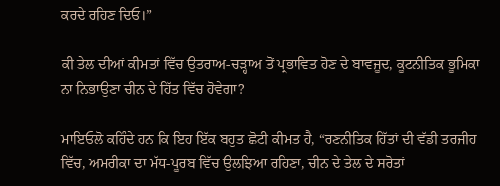ਕਰਦੇ ਰਹਿਣ ਦਿਓ।”

ਕੀ ਤੇਲ ਦੀਆਂ ਕੀਮਤਾਂ ਵਿੱਚ ਉਤਰਾਅ-ਚੜ੍ਹਾਅ ਤੋਂ ਪ੍ਰਭਾਵਿਤ ਹੋਣ ਦੇ ਬਾਵਜੂਦ, ਕੂਟਨੀਤਿਕ ਭੂਮਿਕਾ ਨਾ ਨਿਭਾਉਣਾ ਚੀਨ ਦੇ ਹਿੱਤ ਵਿੱਚ ਹੋਵੇਗਾ?

ਮਾਇਓਲੋ ਕਹਿੰਦੇ ਹਨ ਕਿ ਇਹ ਇੱਕ ਬਹੁਤ ਛੋਟੀ ਕੀਮਤ ਹੈ, “ਰਣਨੀਤਿਕ ਹਿੱਤਾਂ ਦੀ ਵੱਡੀ ਤਰਜੀਹ ਵਿੱਚ, ਅਮਰੀਕਾ ਦਾ ਮੱਧ-ਪੂਰਬ ਵਿੱਚ ਉਲਝਿਆ ਰਹਿਣਾ, ਚੀਨ ਦੇ ਤੇਲ ਦੇ ਸਰੋਤਾਂ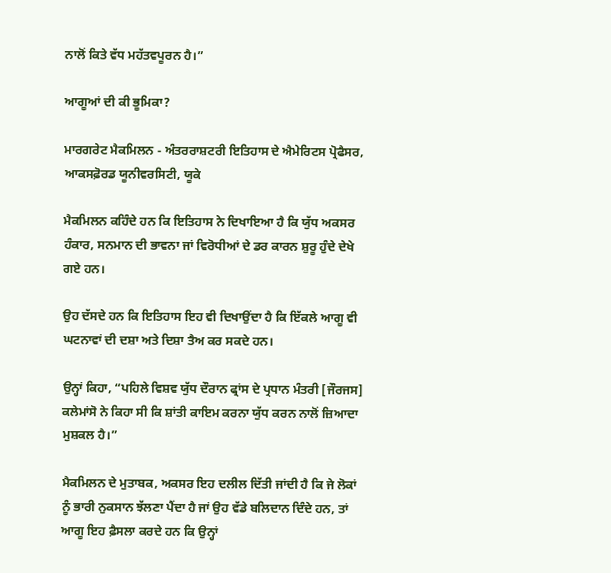ਨਾਲੋਂ ਕਿਤੇ ਵੱਧ ਮਹੱਤਵਪੂਰਨ ਹੈ।”

ਆਗੂਆਂ ਦੀ ਕੀ ਭੂਮਿਕਾ?

ਮਾਰਗਰੇਟ ਮੈਕਮਿਲਨ - ਅੰਤਰਰਾਸ਼ਟਰੀ ਇਤਿਹਾਸ ਦੇ ਐਮੇਰਿਟਸ ਪ੍ਰੋਫੈਸਰ, ਆਕਸਫ਼ੋਰਡ ਯੂਨੀਵਰਸਿਟੀ, ਯੂਕੇ

ਮੈਕਮਿਲਨ ਕਹਿੰਦੇ ਹਨ ਕਿ ਇਤਿਹਾਸ ਨੇ ਦਿਖਾਇਆ ਹੈ ਕਿ ਯੁੱਧ ਅਕਸਰ ਹੰਕਾਰ, ਸਨਮਾਨ ਦੀ ਭਾਵਨਾ ਜਾਂ ਵਿਰੋਧੀਆਂ ਦੇ ਡਰ ਕਾਰਨ ਸ਼ੁਰੂ ਹੁੰਦੇ ਦੇਖੇ ਗਏ ਹਨ।

ਉਹ ਦੱਸਦੇ ਹਨ ਕਿ ਇਤਿਹਾਸ ਇਹ ਵੀ ਦਿਖਾਉਂਦਾ ਹੈ ਕਿ ਇੱਕਲੇ ਆਗੂ ਵੀ ਘਟਨਾਵਾਂ ਦੀ ਦਸ਼ਾ ਅਤੇ ਦਿਸ਼ਾ ਤੈਅ ਕਰ ਸਕਦੇ ਹਨ।

ਉਨ੍ਹਾਂ ਕਿਹਾ, “ਪਹਿਲੇ ਵਿਸ਼ਵ ਯੁੱਧ ਦੌਰਾਨ ਫ੍ਰਾਂਸ ਦੇ ਪ੍ਰਧਾਨ ਮੰਤਰੀ [ਜੌਰਜਸ] ਕਲੇਮਾਂਸੋ ਨੇ ਕਿਹਾ ਸੀ ਕਿ ਸ਼ਾਂਤੀ ਕਾਇਮ ਕਰਨਾ ਯੁੱਧ ਕਰਨ ਨਾਲੋਂ ਜ਼ਿਆਦਾ ਮੁਸ਼ਕਲ ਹੈ।”

ਮੈਕਮਿਲਨ ਦੇ ਮੁਤਾਬਕ, ਅਕਸਰ ਇਹ ਦਲੀਲ ਦਿੱਤੀ ਜਾਂਦੀ ਹੈ ਕਿ ਜੇ ਲੋਕਾਂ ਨੂੰ ਭਾਰੀ ਨੁਕਸਾਨ ਝੱਲਣਾ ਪੈਂਦਾ ਹੈ ਜਾਂ ਉਹ ਵੱਡੇ ਬਲਿਦਾਨ ਦਿੰਦੇ ਹਨ, ਤਾਂ ਆਗੂ ਇਹ ਫ਼ੈਸਲਾ ਕਰਦੇ ਹਨ ਕਿ ਉਨ੍ਹਾਂ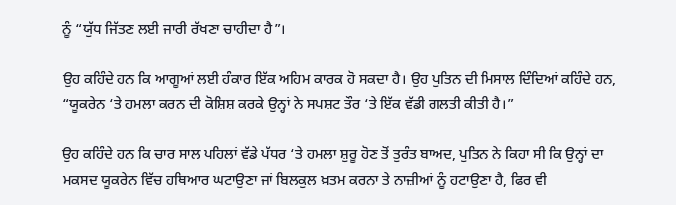ਨੂੰ “ਯੁੱਧ ਜਿੱਤਣ ਲਈ ਜਾਰੀ ਰੱਖਣਾ ਚਾਹੀਦਾ ਹੈ”।

ਉਹ ਕਹਿੰਦੇ ਹਨ ਕਿ ਆਗੂਆਂ ਲਈ ਹੰਕਾਰ ਇੱਕ ਅਹਿਮ ਕਾਰਕ ਹੋ ਸਕਦਾ ਹੈ। ਉਹ ਪੁਤਿਨ ਦੀ ਮਿਸਾਲ ਦਿੰਦਿਆਂ ਕਹਿੰਦੇ ਹਨ, “ਯੂਕਰੇਨ ‘ਤੇ ਹਮਲਾ ਕਰਨ ਦੀ ਕੋਸ਼ਿਸ਼ ਕਰਕੇ ਉਨ੍ਹਾਂ ਨੇ ਸਪਸ਼ਟ ਤੌਰ ‘ਤੇ ਇੱਕ ਵੱਡੀ ਗਲਤੀ ਕੀਤੀ ਹੈ।”

ਉਹ ਕਹਿੰਦੇ ਹਨ ਕਿ ਚਾਰ ਸਾਲ ਪਹਿਲਾਂ ਵੱਡੇ ਪੱਧਰ ‘ਤੇ ਹਮਲਾ ਸ਼ੁਰੂ ਹੋਣ ਤੋਂ ਤੁਰੰਤ ਬਾਅਦ, ਪੁਤਿਨ ਨੇ ਕਿਹਾ ਸੀ ਕਿ ਉਨ੍ਹਾਂ ਦਾ ਮਕਸਦ ਯੂਕਰੇਨ ਵਿੱਚ ਹਥਿਆਰ ਘਟਾਉਣਾ ਜਾਂ ਬਿਲਕੁਲ ਖ਼ਤਮ ਕਰਨਾ ਤੇ ਨਾਜ਼ੀਆਂ ਨੂੰ ਹਟਾਉਣਾ ਹੈ, ਫਿਰ ਵੀ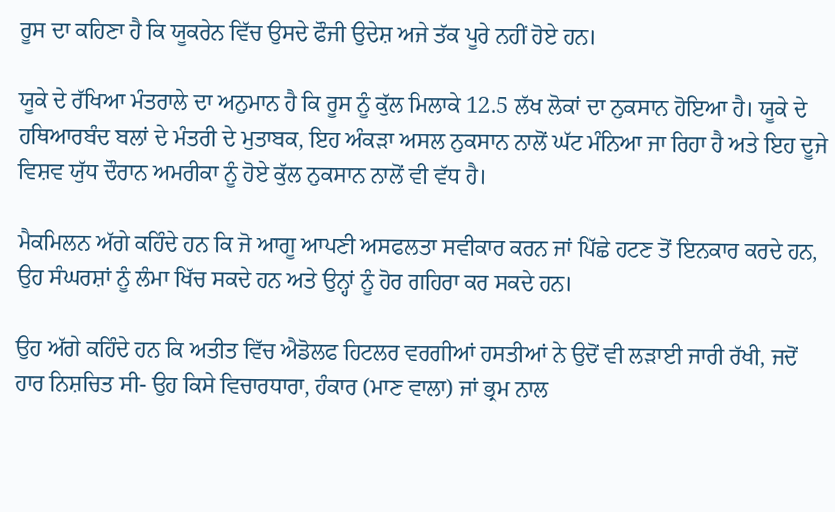ਰੂਸ ਦਾ ਕਹਿਣਾ ਹੈ ਕਿ ਯੂਕਰੇਨ ਵਿੱਚ ਉਸਦੇ ਫੌਜੀ ਉਦੇਸ਼ ਅਜੇ ਤੱਕ ਪੂਰੇ ਨਹੀਂ ਹੋਏ ਹਨ।

ਯੂਕੇ ਦੇ ਰੱਖਿਆ ਮੰਤਰਾਲੇ ਦਾ ਅਨੁਮਾਨ ਹੈ ਕਿ ਰੂਸ ਨੂੰ ਕੁੱਲ ਮਿਲਾਕੇ 12.5 ਲੱਖ ਲੋਕਾਂ ਦਾ ਨੁਕਸਾਨ ਹੋਇਆ ਹੈ। ਯੂਕੇ ਦੇ ਹਥਿਆਰਬੰਦ ਬਲਾਂ ਦੇ ਮੰਤਰੀ ਦੇ ਮੁਤਾਬਕ, ਇਹ ਅੰਕੜਾ ਅਸਲ ਨੁਕਸਾਨ ਨਾਲੋਂ ਘੱਟ ਮੰਨਿਆ ਜਾ ਰਿਹਾ ਹੈ ਅਤੇ ਇਹ ਦੂਜੇ ਵਿਸ਼ਵ ਯੁੱਧ ਦੌਰਾਨ ਅਮਰੀਕਾ ਨੂੰ ਹੋਏ ਕੁੱਲ ਨੁਕਸਾਨ ਨਾਲੋਂ ਵੀ ਵੱਧ ਹੈ।

ਮੈਕਮਿਲਨ ਅੱਗੇ ਕਹਿੰਦੇ ਹਨ ਕਿ ਜੋ ਆਗੂ ਆਪਣੀ ਅਸਫਲਤਾ ਸਵੀਕਾਰ ਕਰਨ ਜਾਂ ਪਿੱਛੇ ਹਟਣ ਤੋਂ ਇਨਕਾਰ ਕਰਦੇ ਹਨ, ਉਹ ਸੰਘਰਸ਼ਾਂ ਨੂੰ ਲੰਮਾ ਖਿੱਚ ਸਕਦੇ ਹਨ ਅਤੇ ਉਨ੍ਹਾਂ ਨੂੰ ਹੋਰ ਗਹਿਰਾ ਕਰ ਸਕਦੇ ਹਨ।

ਉਹ ਅੱਗੇ ਕਹਿੰਦੇ ਹਨ ਕਿ ਅਤੀਤ ਵਿੱਚ ਐਡੋਲਫ ਹਿਟਲਰ ਵਰਗੀਆਂ ਹਸਤੀਆਂ ਨੇ ਉਦੋਂ ਵੀ ਲੜਾਈ ਜਾਰੀ ਰੱਖੀ, ਜਦੋਂ ਹਾਰ ਨਿਸ਼ਚਿਤ ਸੀ- ਉਹ ਕਿਸੇ ਵਿਚਾਰਧਾਰਾ, ਹੰਕਾਰ (ਮਾਣ ਵਾਲਾ) ਜਾਂ ਭ੍ਰਮ ਨਾਲ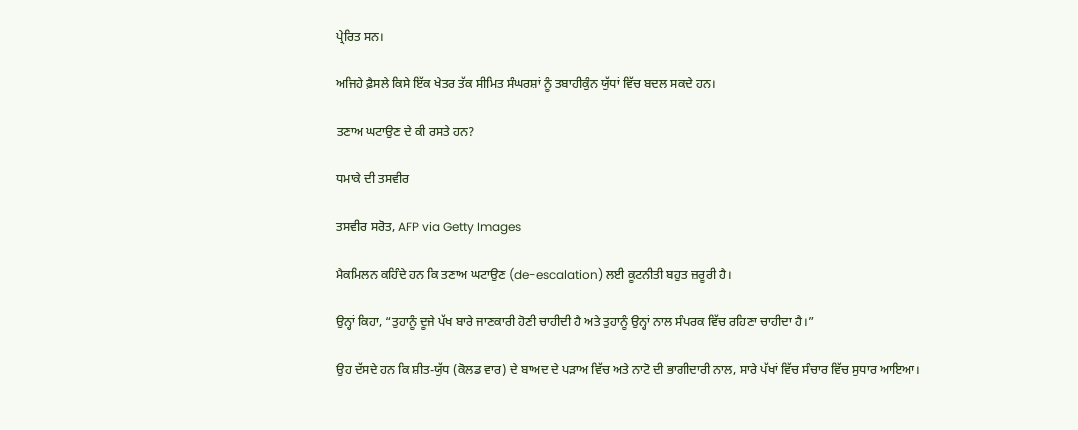ਪ੍ਰੇਰਿਤ ਸਨ।

ਅਜਿਹੇ ਫ਼ੈਸਲੇ ਕਿਸੇ ਇੱਕ ਖੇਤਰ ਤੱਕ ਸੀਮਿਤ ਸੰਘਰਸ਼ਾਂ ਨੂੰ ਤਬਾਹੀਕੁੰਨ ਯੁੱਧਾਂ ਵਿੱਚ ਬਦਲ ਸਕਦੇ ਹਨ।

ਤਣਾਅ ਘਟਾਉਣ ਦੇ ਕੀ ਰਸਤੇ ਹਨ?

ਧਮਾਕੇ ਦੀ ਤਸਵੀਰ

ਤਸਵੀਰ ਸਰੋਤ, AFP via Getty Images

ਮੈਕਮਿਲਨ ਕਹਿੰਦੇ ਹਨ ਕਿ ਤਣਾਅ ਘਟਾਉਣ (de-escalation) ਲਈ ਕੂਟਨੀਤੀ ਬਹੁਤ ਜ਼ਰੂਰੀ ਹੈ।

ਉਨ੍ਹਾਂ ਕਿਹਾ, “ਤੁਹਾਨੂੰ ਦੂਜੇ ਪੱਖ ਬਾਰੇ ਜਾਣਕਾਰੀ ਹੋਣੀ ਚਾਹੀਦੀ ਹੈ ਅਤੇ ਤੁਹਾਨੂੰ ਉਨ੍ਹਾਂ ਨਾਲ ਸੰਪਰਕ ਵਿੱਚ ਰਹਿਣਾ ਚਾਹੀਦਾ ਹੈ।”

ਉਹ ਦੱਸਦੇ ਹਨ ਕਿ ਸ਼ੀਤ-ਯੁੱਧ (ਕੋਲਡ ਵਾਰ) ਦੇ ਬਾਅਦ ਦੇ ਪੜਾਅ ਵਿੱਚ ਅਤੇ ਨਾਟੋ ਦੀ ਭਾਗੀਦਾਰੀ ਨਾਲ, ਸਾਰੇ ਪੱਖਾਂ ਵਿੱਚ ਸੰਚਾਰ ਵਿੱਚ ਸੁਧਾਰ ਆਇਆ।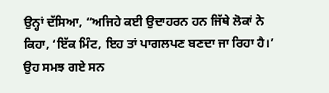ਉਨ੍ਹਾਂ ਦੱਸਿਆ, “ਅਜਿਹੇ ਕਈ ਉਦਾਹਰਨ ਹਨ ਜਿੱਥੇ ਲੋਕਾਂ ਨੇ ਕਿਹਾ, ‘ਇੱਕ ਮਿੰਟ, ਇਹ ਤਾਂ ਪਾਗਲਪਣ ਬਣਦਾ ਜਾ ਰਿਹਾ ਹੈ।’ ਉਹ ਸਮਝ ਗਏ ਸਨ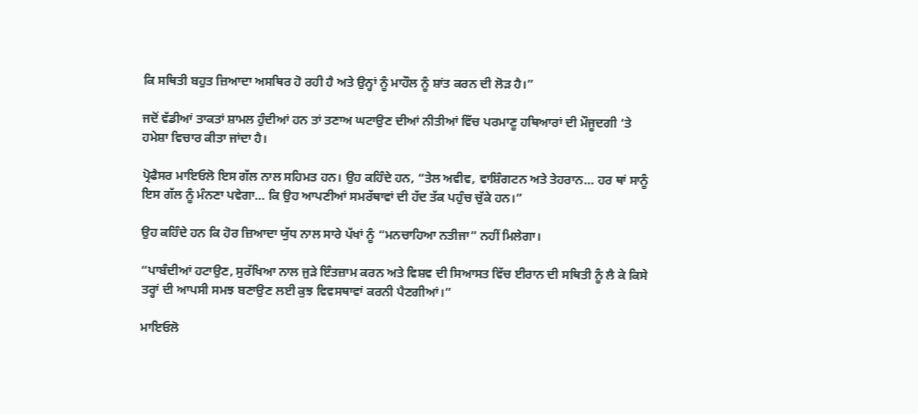ਕਿ ਸਥਿਤੀ ਬਹੁਤ ਜ਼ਿਆਦਾ ਅਸਥਿਰ ਹੋ ਰਹੀ ਹੈ ਅਤੇ ਉਨ੍ਹਾਂ ਨੂੰ ਮਾਹੌਲ ਨੂੰ ਸ਼ਾਂਤ ਕਰਨ ਦੀ ਲੋੜ ਹੈ।”

ਜਦੋਂ ਵੱਡੀਆਂ ਤਾਕਤਾਂ ਸ਼ਾਮਲ ਹੁੰਦੀਆਂ ਹਨ ਤਾਂ ਤਣਾਅ ਘਟਾਉਣ ਦੀਆਂ ਨੀਤੀਆਂ ਵਿੱਚ ਪਰਮਾਣੂ ਹਥਿਆਰਾਂ ਦੀ ਮੌਜੂਦਗੀ ‘ਤੇ ਹਮੇਸ਼ਾ ਵਿਚਾਰ ਕੀਤਾ ਜਾਂਦਾ ਹੈ।

ਪ੍ਰੋਫੈਸਰ ਮਾਇਓਲੋ ਇਸ ਗੱਲ ਨਾਲ ਸਹਿਮਤ ਹਨ। ਉਹ ਕਹਿੰਦੇ ਹਨ, “ਤੇਲ ਅਵੀਵ, ਵਾਸ਼ਿੰਗਟਨ ਅਤੇ ਤੇਹਰਾਨ… ਹਰ ਥਾਂ ਸਾਨੂੰ ਇਸ ਗੱਲ ਨੂੰ ਮੰਨਣਾ ਪਵੇਗਾ… ਕਿ ਉਹ ਆਪਣੀਆਂ ਸਮਰੱਥਾਵਾਂ ਦੀ ਹੱਦ ਤੱਕ ਪਹੁੰਚ ਚੁੱਕੇ ਹਨ।”

ਉਹ ਕਹਿੰਦੇ ਹਨ ਕਿ ਹੋਰ ਜ਼ਿਆਦਾ ਯੁੱਧ ਨਾਲ ਸਾਰੇ ਪੱਖਾਂ ਨੂੰ “ਮਨਚਾਹਿਆ ਨਤੀਜਾ” ਨਹੀਂ ਮਿਲੇਗਾ।

“ਪਾਬੰਦੀਆਂ ਹਟਾਉਣ, ਸੁਰੱਖਿਆ ਨਾਲ ਜੁੜੇ ਇੰਤਜ਼ਾਮ ਕਰਨ ਅਤੇ ਵਿਸ਼ਵ ਦੀ ਸਿਆਸਤ ਵਿੱਚ ਈਰਾਨ ਦੀ ਸਥਿਤੀ ਨੂੰ ਲੈ ਕੇ ਕਿਸੇ ਤਰ੍ਹਾਂ ਦੀ ਆਪਸੀ ਸਮਝ ਬਣਾਉਣ ਲਈ ਕੁਝ ਵਿਵਸਥਾਵਾਂ ਕਰਨੀ ਪੈਣਗੀਆਂ।”

ਮਾਇਓਲੋ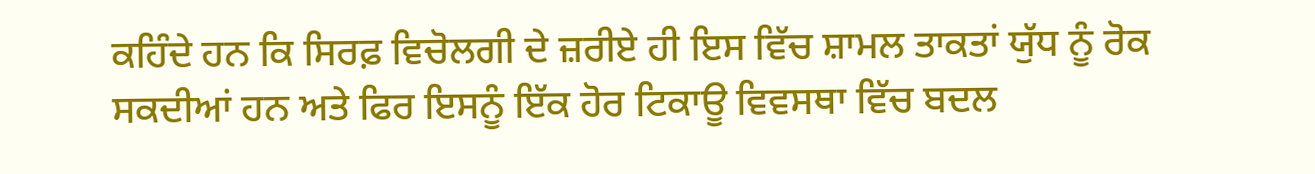ਕਹਿੰਦੇ ਹਨ ਕਿ ਸਿਰਫ਼ ਵਿਚੋਲਗੀ ਦੇ ਜ਼ਰੀਏ ਹੀ ਇਸ ਵਿੱਚ ਸ਼ਾਮਲ ਤਾਕਤਾਂ ਯੁੱਧ ਨੂੰ ਰੋਕ ਸਕਦੀਆਂ ਹਨ ਅਤੇ ਫਿਰ ਇਸਨੂੰ ਇੱਕ ਹੋਰ ਟਿਕਾਊ ਵਿਵਸਥਾ ਵਿੱਚ ਬਦਲ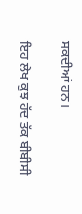ਸਕਦੀਆਂ ਹਨ।

ਇਹ ਲੇਖ ਕੁਝ ਹੱਦ ਤੱਕ ਬੀਬੀਸੀ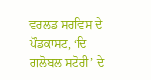ਵਰਲਡ ਸਰਵਿਸ ਦੇ ਪੌਡਕਾਸਟ, ‘ਦਿ ਗਲੋਬਲ ਸਟੋਰੀ’ ਦੇ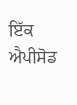ਇੱਕ ਐਪੀਸੋਡ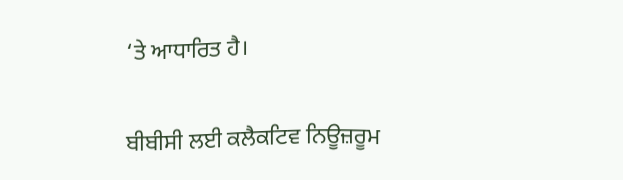‘ਤੇ ਆਧਾਰਿਤ ਹੈ।

ਬੀਬੀਸੀ ਲਈ ਕਲੈਕਟਿਵ ਨਿਊਜ਼ਰੂਮ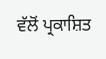ਵੱਲੋਂ ਪ੍ਰਕਾਸ਼ਿਤ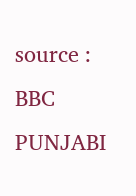source : BBC PUNJABI